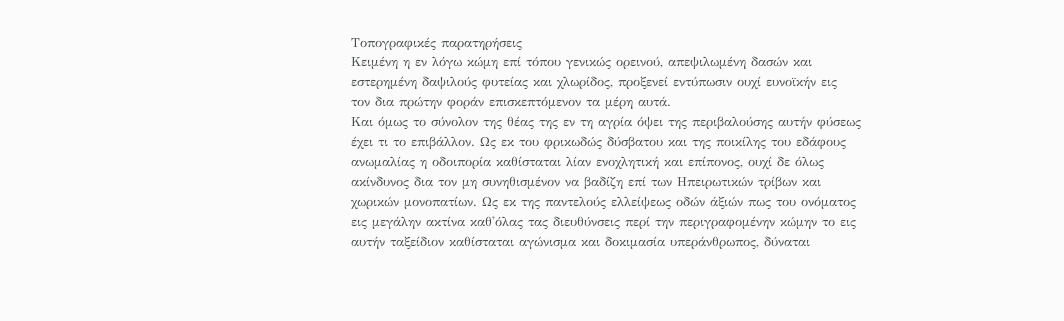Τοπογραφικές παρατηρήσεις
Κειμένη η εν λόγω κώμη επί τόπου γενικώς ορεινού, απεψιλωμένη δασών και
εστερημένη δαψιλούς φυτείας και χλωρίδος, προξενεί εντύπωσιν ουχί ευνοϊκήν εις
τον δια πρώτην φοράν επισκεπτόμενον τα μέρη αυτά.
Και όμως το σύνολον της θέας της εν τη αγρία όψει της περιβαλούσης αυτήν φύσεως
έχει τι το επιβάλλον. Ως εκ του φρικωδώς δύσβατου και της ποικίλης του εδάφους
ανωμαλίας η οδοιπορία καθίσταται λίαν ενοχλητική και επίπονος, ουχί δε όλως
ακίνδυνος δια τον μη συνηθισμένον να βαδίζη επί των Ηπειρωτικών τρίβων και
χωρικών μονοπατίων. Ως εκ της παντελούς ελλείψεως οδών άξιών πως του ονόματος
εις μεγάλην ακτίνα καθ'όλας τας διευθύνσεις περί την περιγραφομένην κώμην το εις
αυτήν ταξείδιον καθίσταται αγώνισμα και δοκιμασία υπεράνθρωπος, δύναται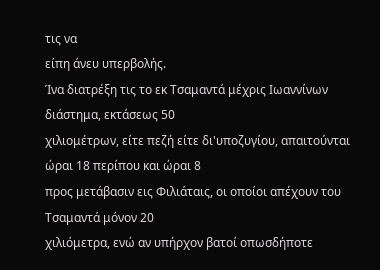τις να
είπη άνευ υπερβολής.
Ίνα διατρέξη τις το εκ Τσαμαντά μέχρις Ιωαννίνων διάστημα, εκτάσεως 50
χιλιομέτρων, είτε πεζή είτε δι'υποζυγίου, απαιτούνται ώραι 18 περίπου και ώραι 8
προς μετάβασιν εις Φιλιάταις, οι οποίοι απέχουν του Τσαμαντά μόνον 20
χιλιόμετρα, ενώ αν υπήρχον βατοί οπωσδήποτε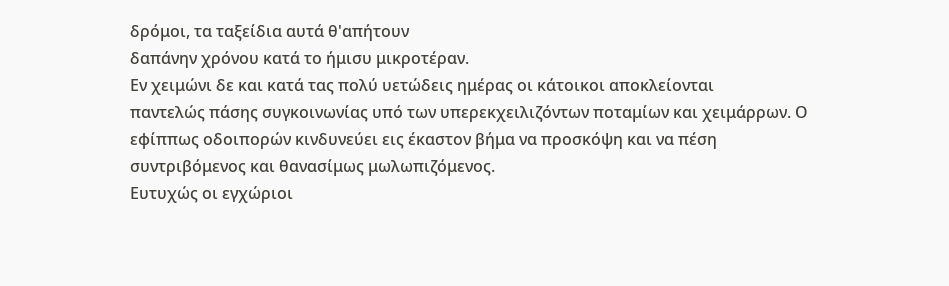δρόμοι, τα ταξείδια αυτά θ'απήτουν
δαπάνην χρόνου κατά το ήμισυ μικροτέραν.
Εν χειμώνι δε και κατά τας πολύ υετώδεις ημέρας οι κάτοικοι αποκλείονται
παντελώς πάσης συγκοινωνίας υπό των υπερεκχειλιζόντων ποταμίων και χειμάρρων. Ο
εφίππως οδοιπορών κινδυνεύει εις έκαστον βήμα να προσκόψη και να πέση
συντριβόμενος και θανασίμως μωλωπιζόμενος.
Ευτυχώς οι εγχώριοι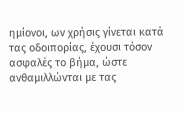ημίονοι, ων χρήσις γίνεται κατά τας οδοιπορίας, έχουσι τόσον
ασφαλές το βήμα, ώστε ανθαμιλλώνται με τας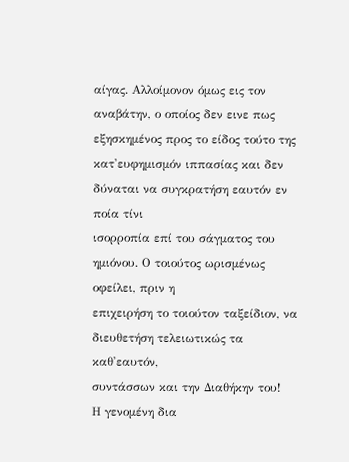αίγας. Αλλοίμονον όμως εις τον
αναβάτην, ο οποίος δεν εινε πως εξησκημένος προς το είδος τούτο της
κατ'ευφημισμόν ιππασίας και δεν δύναται να συγκρατήση εαυτόν εν ποία τίνι
ισορροπία επί του σάγματος του ημιόνου. Ο τοιούτος ωρισμένως οφείλει, πριν η
επιχειρήση το τοιούτον ταξείδιον, να διευθετήση τελειωτικώς τα καθ'εαυτόν,
συντάσσων και την Διαθήκην του!
Η γενομένη δια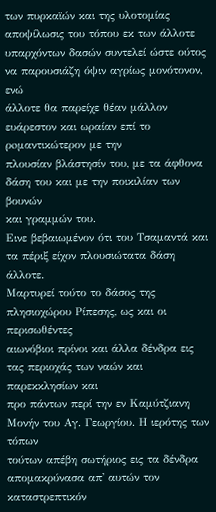των πυρκαϊών και της υλοτομίας αποψίλωσις του τόπου εκ των άλλοτε
υπαρχόντων δασών συντελεί ώστε ούτος να παρουσιάζη όψιν αγρίως μονότονον, ενώ
άλλοτε θα παρείχε θέαν μάλλον ευάρεστον και ωραίαν επί το ρoμαντικώτερον με την
πλουσίαν βλάστησίν του, με τα άφθονα δάση του και με την ποικιλίαν των βουνών
και γραμμών του.
Εινε βεβαιωμένον ότι του Τσαμαντά και τα πέριξ είχον πλουσιώτατα δάση άλλοτε.
Μαρτυρεί τούτο το δάσος της πλησιοχώρου Ρίπεσης, ως και οι περισωθέντες
αιωνόβιοι πρίνοι και άλλα δένδρα εις τας περιοχάς των ναών και παρεκκλησίων και
προ πάντων περί την εν Καμύτζιανη Μονήν του Αγ. Γεωργίου. Η ιερότης των τόπων
τούτων απέβη σωτήριος εις τα δένδρα απομακρύνασα απ' αυτών τον καταστρεπτικόν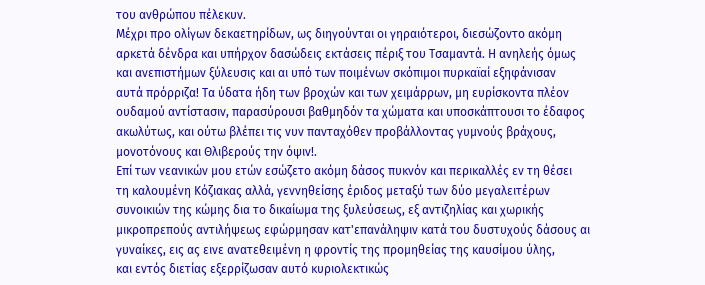του ανθρώπου πέλεκυν.
Μέχρι προ ολίγων δεκαετηρίδων, ως διηγούνται οι γηραιότεροι, διεσώζοντο ακόμη
αρκετά δένδρα και υπήρχον δασώδεις εκτάσεις πέριξ του Τσαμαντά. Η ανηλεής όμως
και ανεπιστήμων ξύλευσις και αι υπό των ποιμένων σκόπιμοι πυρκαϊαί εξηφάνισαν
αυτά πρόρριζα! Τα ύδατα ήδη των βροχών και των χειμάρρων, μη ευρίσκοντα πλέον
ουδαμού αντίστασιν, παρασύρουσι βαθμηδόν τα χώματα και υποσκάπτουσι το έδαφος
ακωλύτως, και ούτω βλέπει τις νυν πανταχόθεν προβάλλοντας γυμνούς βράχους,
μονοτόνους και Θλιβερούς την όψιν!.
Επί των νεανικών μου ετών εσώζετο ακόμη δάσος πυκνόν και περικαλλές εν τη θέσει
τη καλουμένη Κόζιακας αλλά, γεννηθείσης έριδος μεταξύ των δύο μεγαλειτέρων
συνοικιών της κώμης δια το δικαίωμα της ξυλεύσεως, εξ αντιζηλίας και χωρικής
μικροπρεπούς αντιλήψεως εφώρμησαν κατ'επανάληψιν κατά του δυστυχούς δάσους αι
γυναίκες, εις ας εινε ανατεθειμένη η φροντίς της προμηθείας της καυσίμου ύλης,
και εντός διετίας εξερρίζωσαν αυτό κυριολεκτικώς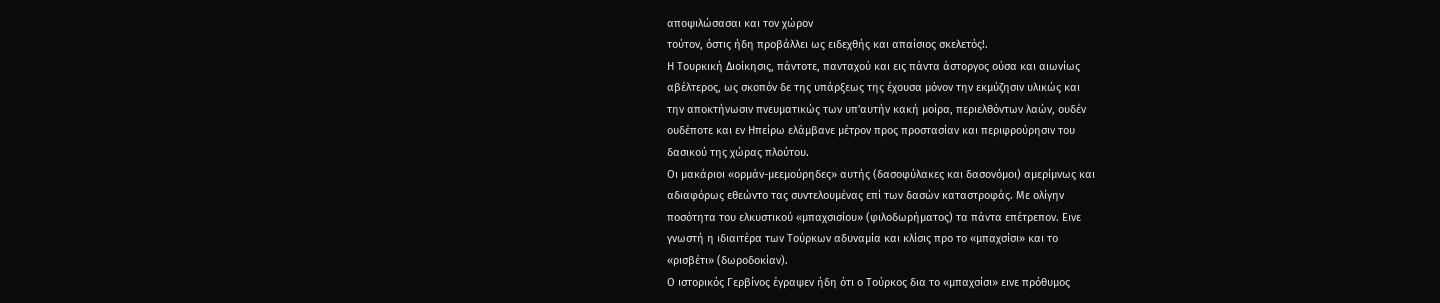αποψιλώσασαι και τον χώρον
τούτον, όστις ήδη προβάλλει ως ειδεχθής και απαίσιος σκελετός!.
Η Τουρκική Διοίκησις, πάντοτε, πανταχού και εις πάντα άστοργος ούσα και αιωνίως
αβέλτερος, ως σκοπόν δε της υπάρξεως της έχουσα μόνον την εκμύζησιν υλικώς και
την αποκτήνωσιν πνευματικώς των υπ'αυτήν κακή μοίρα, περιελθόντων λαών, ουδέν
ουδέποτε και εν Ηπείρω ελάμβανε μέτρον προς προστασίαν και περιφρούρησιν του
δασικού της χώρας πλούτου.
Οι μακάριοι «ορμάν-μεεμούρηδες» αυτής (δασοφύλακες και δασονόμοι) αμερίμνως και
αδιαφόρως εθεώντο τας συντελουμένας επί των δασών καταστροφάς. Με ολίγην
ποσότητα του ελκυστικού «μπαχσισίου» (φιλοδωρήματος) τα πάντα επέτρεπον. Εινε
γνωστή η ιδιαιτέρα των Τούρκων αδυναμία και κλίσις προ το «μπαχσίσι» και το
«ρισβέτι» (δωροδοκίαν).
Ο ιστορικός Γερβίνος έγραψεν ήδη ότι ο Τούρκος δια το «μπαχσίσι» εινε πρόθυμος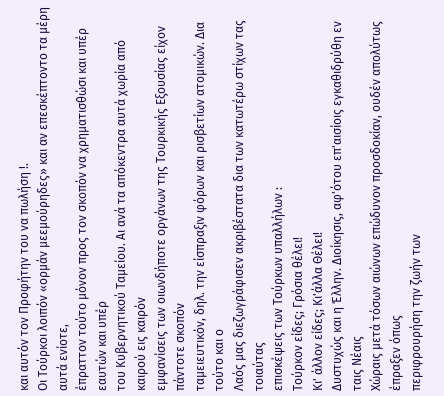και αυτόν τον Προφήτην του να πωλήση !.
Οι Τούρκοι λοιπόν «ορμάν μεεμούρηδες» και αν επεσκέπτοντο τα μέρη αυτά ενίοτε,
έπραττον τούτο μόνον προς τον σκοπόν να χρηματισθώσι και υπέρ εαυτών και υπέρ
του Κυβερνητικού Ταμείου. Αι ανά τα απόκεντρα αυτά χωρία από καιρού εις καιρόν
εμφανίσεις των οιωνδήποτε οργάνων της Τουρκικής Εξουσίας είχον πάντοτε σκοπόν
ταμειευτικόν, δηλ. την είσπραξιν φόρων και ρισβετίων ατομικών. Δια τούτο και ο
Λαός μας διεζωγράφισεν ακριβέστατα δια των κατωτέρω στίχων τας τοιαύτας
επισκέψεις των Τούρκων υπαλλήλων :
Τούρκον είδες; Γρόσια θέλει!
Κι' άλλον είδες; Κι'άλλα Θέλει!
Δυστυχώς και η Έλλην. Διοίκησις, αφ'ότου επ'αισίοις εγκαθιδρύθη εν ταις Νέαις
Χώραις μετά τόσων αιώνων επώδυνον προσδοκίαν, ουδέν απολύτως έπραξεν όπως
περιφρουρήση την ζωήν των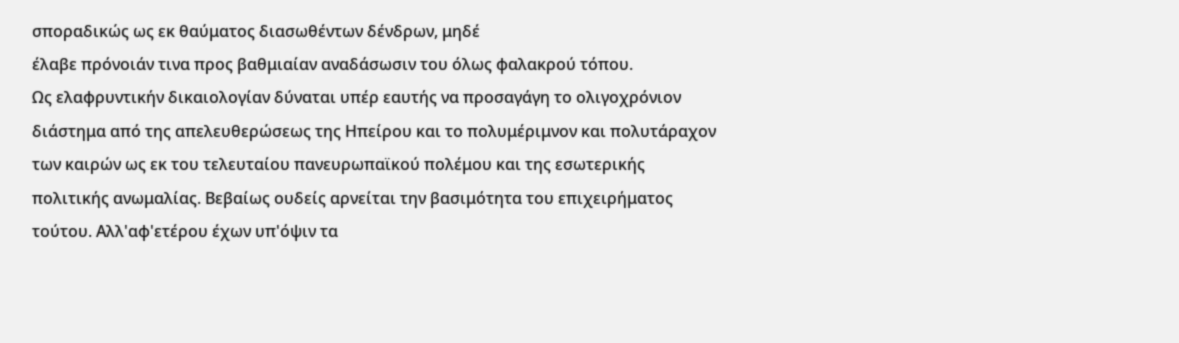σποραδικώς ως εκ θαύματος διασωθέντων δένδρων, μηδέ
έλαβε πρόνοιάν τινα προς βαθμιαίαν αναδάσωσιν του όλως φαλακρού τόπου.
Ως ελαφρυντικήν δικαιολογίαν δύναται υπέρ εαυτής να προσαγάγη το ολιγοχρόνιον
διάστημα από της απελευθερώσεως της Ηπείρου και το πολυμέριμνον και πολυτάραχον
των καιρών ως εκ του τελευταίου πανευρωπαϊκού πολέμου και της εσωτερικής
πολιτικής ανωμαλίας. Βεβαίως ουδείς αρνείται την βασιμότητα του επιχειρήματος
τούτου. Αλλ'αφ'ετέρου έχων υπ'όψιν τα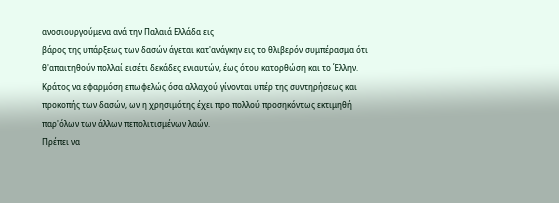ανοσιουργούμενα ανά την Παλαιά Ελλάδα εις
βάρος της υπάρξεως των δασών άγεται κατ'ανάγκην εις το θλιβερόν συμπέρασμα ότι
θ'απαιτηθούν πολλαί εισέτι δεκάδες ενιαυτών, έως ότου κατορθώση και το Έλλην.
Κράτος να εφαρμόση επωφελώς όσα αλλαχού γίνονται υπέρ της συντηρήσεως και
προκοπής των δασών, ων η χρησιμότης έχει προ πολλού προσηκόντως εκτιμηθή
παρ'όλων των άλλων πεπολιτισμένων λαών.
Πρέπει να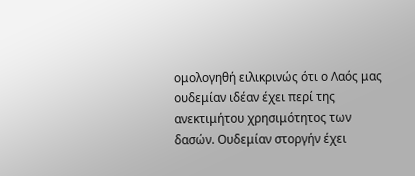ομολογηθή ειλικρινώς ότι ο Λαός μας ουδεμίαν ιδέαν έχει περί της
ανεκτιμήτου χρησιμότητος των δασών. Ουδεμίαν στοργήν έχει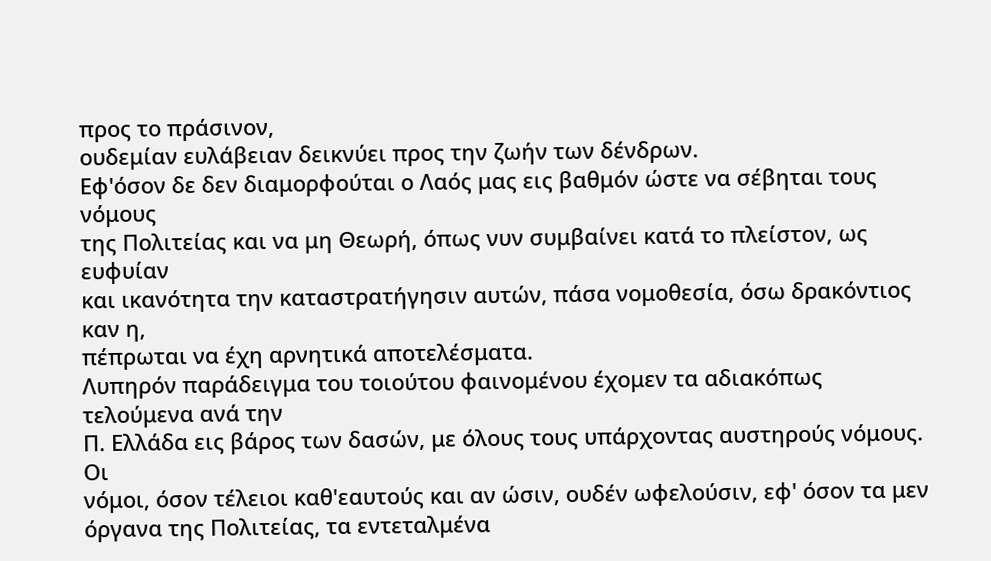προς το πράσινον,
ουδεμίαν ευλάβειαν δεικνύει προς την ζωήν των δένδρων.
Εφ'όσον δε δεν διαμορφούται ο Λαός μας εις βαθμόν ώστε να σέβηται τους νόμους
της Πολιτείας και να μη Θεωρή, όπως νυν συμβαίνει κατά το πλείστον, ως ευφυίαν
και ικανότητα την καταστρατήγησιν αυτών, πάσα νομοθεσία, όσω δρακόντιος καν η,
πέπρωται να έχη αρνητικά αποτελέσματα.
Λυπηρόν παράδειγμα του τοιούτου φαινομένου έχομεν τα αδιακόπως τελούμενα ανά την
Π. Ελλάδα εις βάρος των δασών, με όλους τους υπάρχοντας αυστηρούς νόμους. Οι
νόμοι, όσον τέλειοι καθ'εαυτούς και αν ώσιν, ουδέν ωφελούσιν, εφ' όσον τα μεν
όργανα της Πολιτείας, τα εντεταλμένα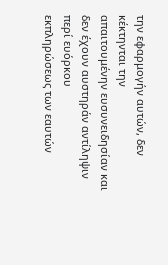την εφαρμογήν αυτών, δεν κέκτηνται την
απαιτουμένην ευσυνειδησίαν και δεν έχουν αυστηράν αντίληψιν περί ευόρκου
εκπληρώσεως των εαυτών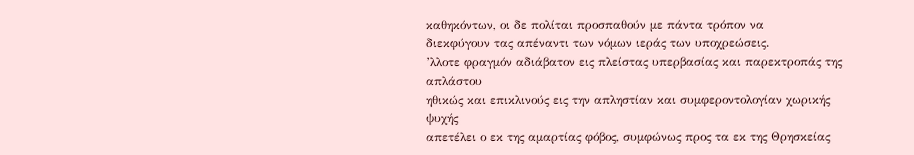καθηκόντων, οι δε πολίται προσπαθούν με πάντα τρόπον να
διεκφύγουν τας απέναντι των νόμων ιεράς των υποχρεώσεις.
’λλοτε φραγμόν αδιάβατον εις πλείστας υπερβασίας και παρεκτροπάς της απλάστου
ηθικώς και επικλινούς εις την απληστίαν και συμφεροντολογίαν χωρικής ψυχής
απετέλει ο εκ της αμαρτίας φόβος, συμφώνως προς τα εκ της Θρησκείας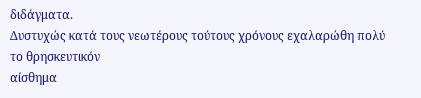διδάγματα.
Δυστυχώς κατά τους νεωτέρους τούτους χρόνους εχαλαρώθη πολύ το θρησκευτικόν
αίσθημα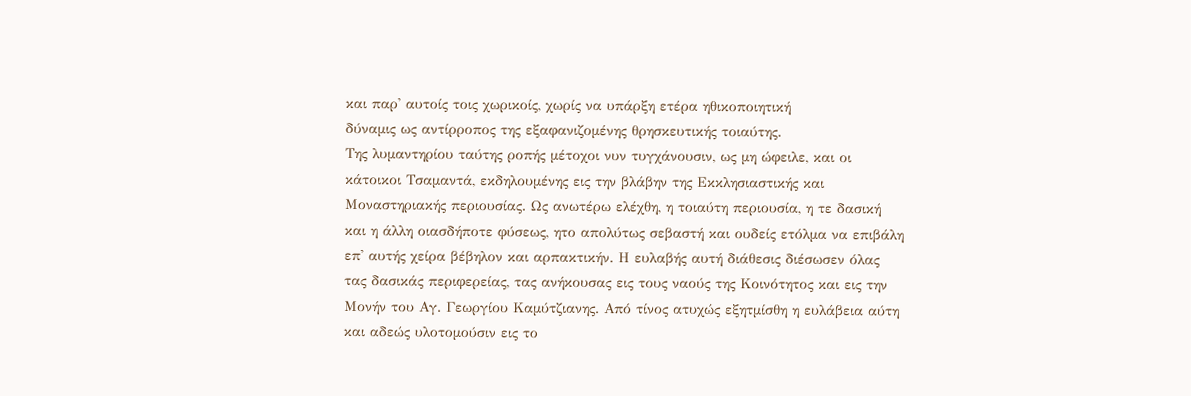και παρ' αυτοίς τοις χωρικοίς, χωρίς να υπάρξη ετέρα ηθικοποιητική
δύναμις ως αντίρροπος της εξαφανιζομένης θρησκευτικής τοιαύτης.
Της λυμαντηρίου ταύτης ροπής μέτοχοι νυν τυγχάνουσιν, ως μη ώφειλε, και οι
κάτοικοι Τσαμαντά, εκδηλουμένης εις την βλάβην της Εκκλησιαστικής και
Μοναστηριακής περιουσίας. Ως ανωτέρω ελέχθη, η τοιαύτη περιουσία, η τε δασική
και η άλλη οιασδήποτε φύσεως, ητο απολύτως σεβαστή και ουδείς ετόλμα να επιβάλη
επ' αυτής χείρα βέβηλον και αρπακτικήν. Η ευλαβής αυτή διάθεσις διέσωσεν όλας
τας δασικάς περιφερείας, τας ανήκουσας εις τους ναούς της Κοινότητος και εις την
Μονήν του Αγ. Γεωργίου Καμύτζιανης. Από τίνος ατυχώς εξητμίσθη η ευλάβεια αύτη
και αδεώς υλοτομούσιν εις το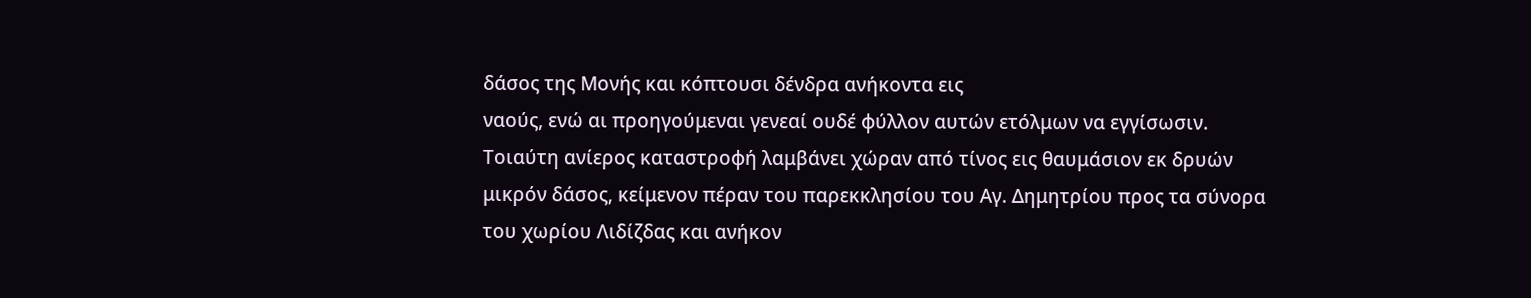δάσος της Μονής και κόπτουσι δένδρα ανήκοντα εις
ναούς, ενώ αι προηγούμεναι γενεαί ουδέ φύλλον αυτών ετόλμων να εγγίσωσιν.
Τοιαύτη ανίερος καταστροφή λαμβάνει χώραν από τίνος εις θαυμάσιον εκ δρυών
μικρόν δάσος, κείμενον πέραν του παρεκκλησίου του Αγ. Δημητρίου προς τα σύνορα
του χωρίου Λιδίζδας και ανήκον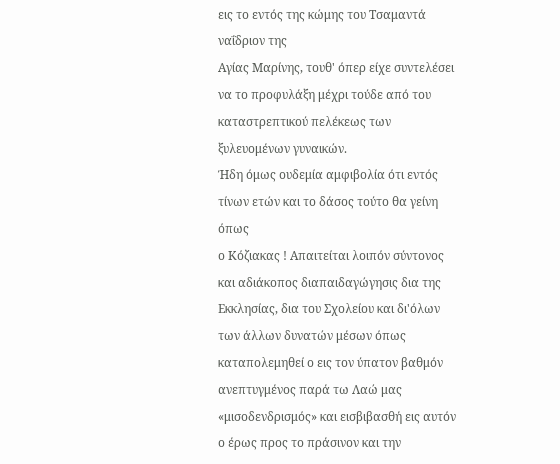εις το εντός της κώμης του Τσαμαντά ναΐδριον της
Αγίας Μαρίνης, τουθ' όπερ είχε συντελέσει να το προφυλάξη μέχρι τούδε από του
καταστρεπτικού πελέκεως των ξυλευομένων γυναικών.
Ήδη όμως ουδεμία αμφιβολία ότι εντός τίνων ετών και το δάσος τούτο θα γείνη όπως
ο Κόζιακας ! Απαιτείται λοιπόν σύντονος και αδιάκοπος διαπαιδαγώγησις δια της
Εκκλησίας, δια του Σχολείου και δι'όλων των άλλων δυνατών μέσων όπως
καταπολεμηθεί ο εις τον ύπατον βαθμόν ανεπτυγμένος παρά τω Λαώ μας
«μισοδενδρισμός» και εισβιβασθή εις αυτόν ο έρως προς το πράσινον και την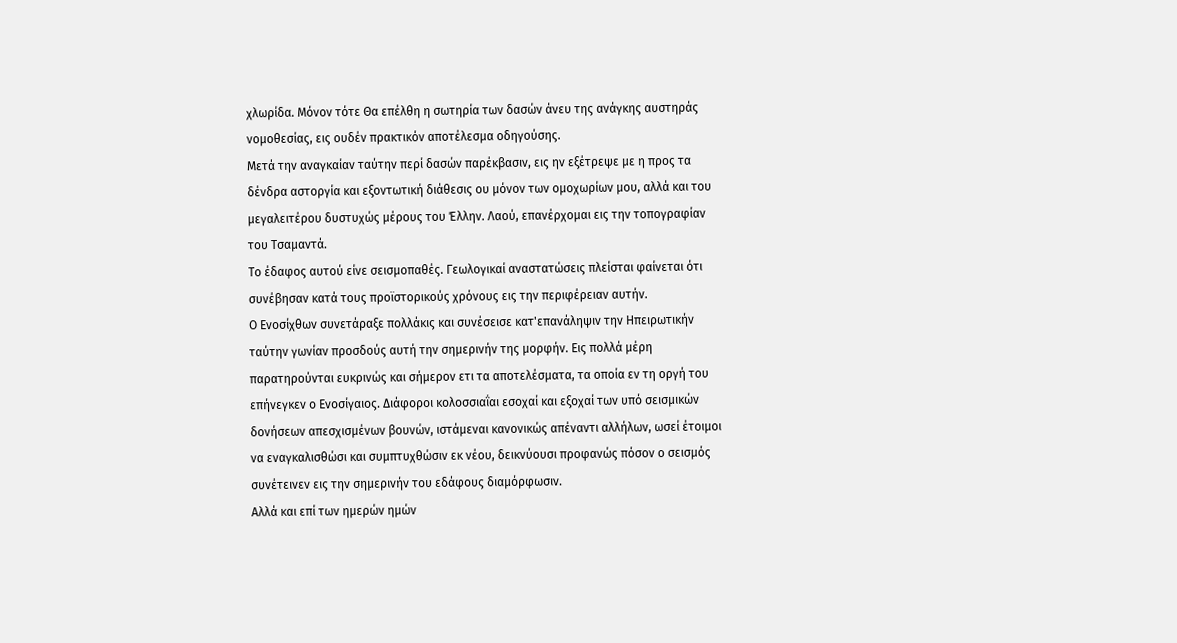χλωρίδα. Μόνον τότε Θα επέλθη η σωτηρία των δασών άνευ της ανάγκης αυστηράς
νομοθεσίας, εις ουδέν πρακτικόν αποτέλεσμα οδηγούσης.
Μετά την αναγκαίαν ταύτην περί δασών παρέκβασιν, εις ην εξέτρεψε με η προς τα
δένδρα αστοργία και εξοντωτική διάθεσις ου μόνον των ομοχωρίων μου, αλλά και του
μεγαλειτέρου δυστυχώς μέρους του Έλλην. Λαού, επανέρχομαι εις την τοπογραφίαν
του Τσαμαντά.
Το έδαφος αυτού είνε σεισμοπαθές. Γεωλογικαί αναστατώσεις πλείσται φαίνεται ότι
συνέβησαν κατά τους προϊστορικούς χρόνους εις την περιφέρειαν αυτήν.
Ο Ενοσίχθων συνετάραξε πολλάκις και συνέσεισε κατ'επανάληψιν την Ηπειρωτικήν
ταύτην γωνίαν προσδούς αυτή την σημερινήν της μορφήν. Εις πολλά μέρη
παρατηρούνται ευκρινώς και σήμερον ετι τα αποτελέσματα, τα οποία εν τη οργή του
επήνεγκεν ο Ενοσίγαιος. Διάφοροι κολοσσιαΐαι εσοχαί και εξοχαί των υπό σεισμικών
δονήσεων απεσχισμένων βουνών, ιστάμεναι κανονικώς απέναντι αλλήλων, ωσεί έτοιμοι
να εναγκαλισθώσι και συμπτυχθώσιν εκ νέου, δεικνύουσι προφανώς πόσον ο σεισμός
συνέτεινεν εις την σημερινήν του εδάφους διαμόρφωσιν.
Αλλά και επί των ημερών ημών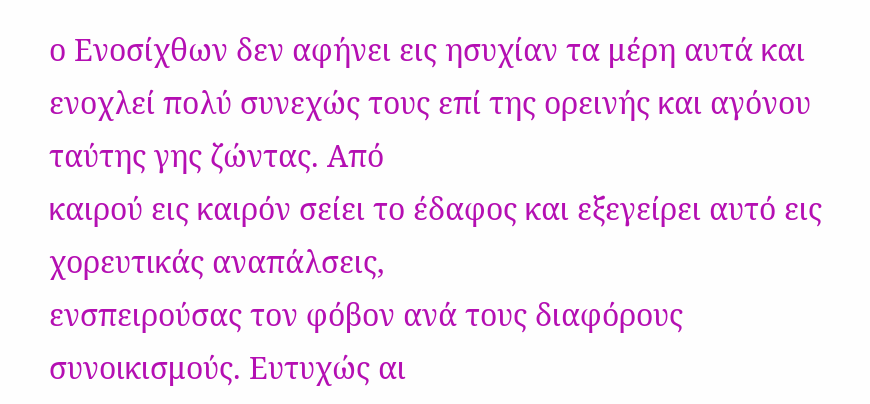ο Ενοσίχθων δεν αφήνει εις ησυχίαν τα μέρη αυτά και
ενοχλεί πολύ συνεχώς τους επί της ορεινής και αγόνου ταύτης γης ζώντας. Από
καιρού εις καιρόν σείει το έδαφος και εξεγείρει αυτό εις χορευτικάς αναπάλσεις,
ενσπειρούσας τον φόβον ανά τους διαφόρους συνοικισμούς. Ευτυχώς αι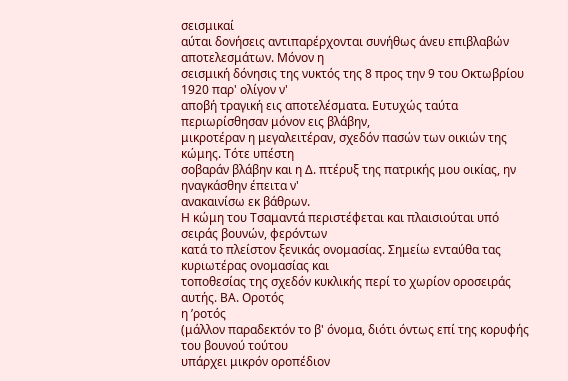σεισμικαί
αύται δονήσεις αντιπαρέρχονται συνήθως άνευ επιβλαβών αποτελεσμάτων. Μόνον η
σεισμική δόνησις της νυκτός της 8 προς την 9 του Οκτωβρίου 1920 παρ' ολίγον ν'
αποβή τραγική εις αποτελέσματα. Ευτυχώς ταύτα περιωρίσθησαν μόνον εις βλάβην,
μικροτέραν η μεγαλειτέραν, σχεδόν πασών των οικιών της κώμης. Τότε υπέστη
σοβαράν βλάβην και η Δ. πτέρυξ της πατρικής μου οικίας, ην ηναγκάσθην έπειτα ν'
ανακαινίσω εκ βάθρων.
Η κώμη του Τσαμαντά περιστέφεται και πλαισιούται υπό σειράς βουνών, φερόντων
κατά το πλείστον ξενικάς ονομασίας. Σημείω ενταύθα τας κυριωτέρας ονομασίας και
τοποθεσίας της σχεδόν κυκλικής περί το χωρίον οροσειράς αυτής. ΒΑ. Οροτός
η ’ροτός
(μάλλον παραδεκτόν το β' όνομα, διότι όντως επί της κορυφής του βουνού τούτου
υπάρχει μικρόν οροπέδιον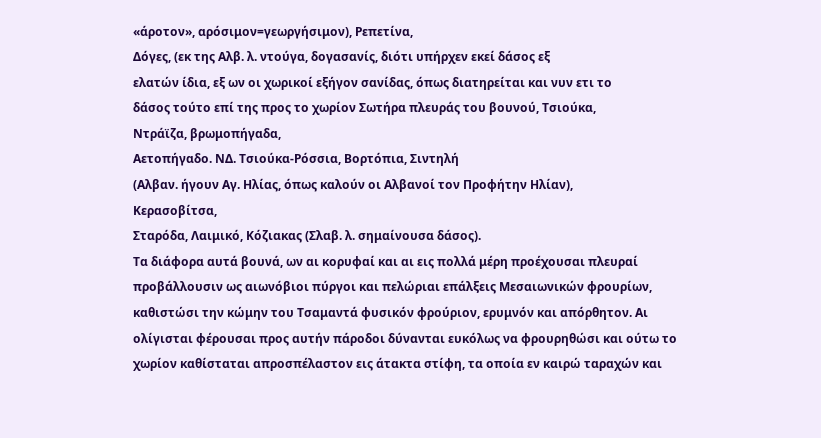«άροτον», αρόσιμον=γεωργήσιμον), Ρεπετίνα,
Δόγες, (εκ της Αλβ. λ. ντούγα, δογασανίς, διότι υπήρχεν εκεί δάσος εξ
ελατών ίδια, εξ ων οι χωρικοί εξήγον σανίδας, όπως διατηρείται και νυν ετι το
δάσος τούτο επί της προς το χωρίον Σωτήρα πλευράς του βουνού, Τσιούκα,
Ντράϊζα, βρωμοπήγαδα,
Αετοπήγαδο. ΝΔ. Τσιούκα-Ρόσσια, Βορτόπια, Σιντηλή
(Αλβαν. ήγουν Αγ. Ηλίας, όπως καλούν οι Αλβανοί τον Προφήτην Ηλίαν),
Κερασοβίτσα,
Σταρόδα, Λαιμικό, Κόζιακας (Σλαβ. λ. σημαίνουσα δάσος).
Τα διάφορα αυτά βουνά, ων αι κορυφαί και αι εις πολλά μέρη προέχουσαι πλευραί
προβάλλουσιν ως αιωνόβιοι πύργοι και πελώριαι επάλξεις Μεσαιωνικών φρουρίων,
καθιστώσι την κώμην του Τσαμαντά φυσικόν φρούριον, ερυμνόν και απόρθητον. Αι
ολίγισται φέρουσαι προς αυτήν πάροδοι δύνανται ευκόλως να φρουρηθώσι και ούτω το
χωρίον καθίσταται απροσπέλαστον εις άτακτα στίφη, τα οποία εν καιρώ ταραχών και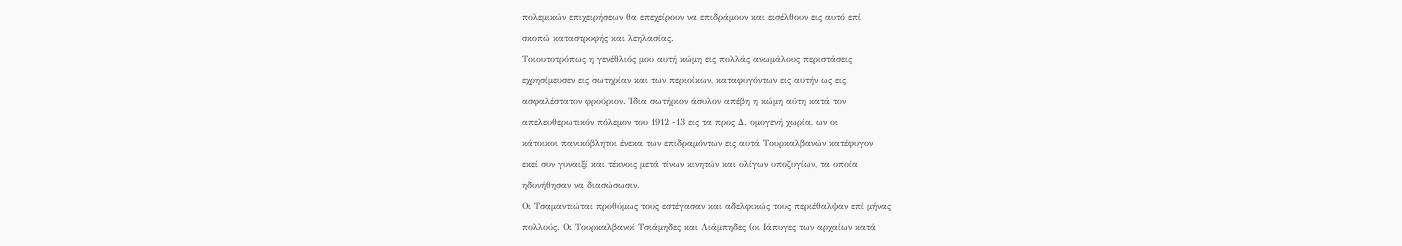πολεμικών επιχειρήσεων θα επεχείρουν να επιδράμουν και εισέλθουν εις αυτό επί
σκοπώ καταστροφής και λεηλασίας.
Τοιουτοτρόπως η γενέθλιός μου αυτή κώμη εις πολλάς ανωμάλους περιστάσεις
εχρησίμευσεν εις σωτηρίαν και των περιοίκων, καταφυγόντων εις αυτήν ως εις
ασφαλέστατον φρούριον. Ίδια σωτήριον άσυλον απέβη η κώμη αύτη κατά τον
απελευθερωτικόν πόλεμον του 1912 -13 εις τα προς Δ. ομογενή χωρία, ων οι
κάτοικοι πανικόβλητοι ένεκα των επιδραμόντων εις αυτά Τουρκαλβανών κατέφυγον
εκεί συν γυναιξί και τέκνοις μετά τίνων κινητών και ολίγων υποζυγίων, τα οποία
ηδυνήθησαν να διασώσωσιν.
Οι Τσαμαντιώται προθύμως τους εστέγασαν και αδελφικώς τους περιέθαλψαν επί μήνας
πολλούς. Οι Τουρκαλβανοί Τσιάμηδες και Λιάμπηδες (οι Ιάπυγες των αρχαίων κατά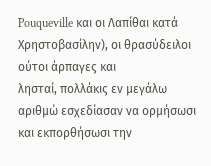Pouqueville και οι Λαπίθαι κατά Χρηστοβασίλην), οι θρασύδειλοι ούτοι άρπαγες και
λησταί, πολλάκις εν μεγάλω αριθμώ εσχεδίασαν να ορμήσωσι και εκπορθήσωσι την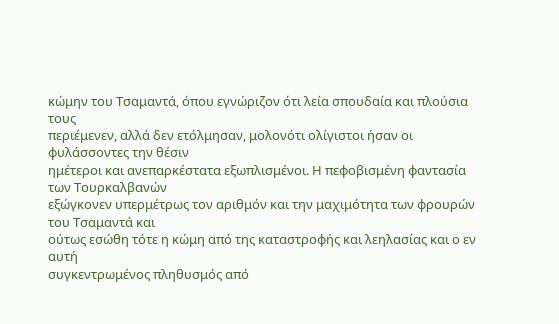κώμην του Τσαμαντά, όπου εγνώριζον ότι λεία σπουδαία και πλούσια τους
περιέμενεν, αλλά δεν ετόλμησαν, μολονότι ολίγιστοι ήσαν οι φυλάσσοντες την θέσιν
ημέτεροι και ανεπαρκέστατα εξωπλισμένοι. Η πεφοβισμένη φαντασία των Τουρκαλβανών
εξώγκονεν υπερμέτρως τον αριθμόν και την μαχιμότητα των φρουρών του Τσαμαντά και
ούτως εσώθη τότε η κώμη από της καταστροφής και λεηλασίας και ο εν αυτή
συγκεντρωμένος πληθυσμός από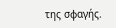της σφαγής.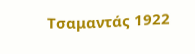Τσαμαντάς 1922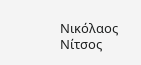Νικόλαος Νίτσος